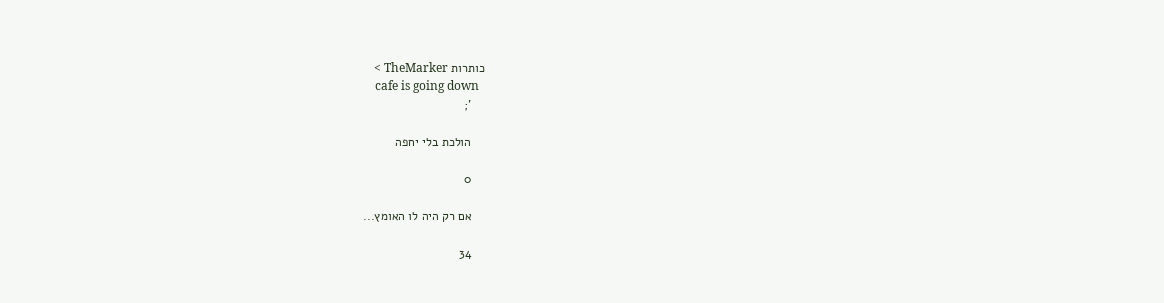כותרות TheMarker >
    cafe is going down
    ';

    הולכת בלי יחפה

    0

    אם רק היה לו האומץ...

    34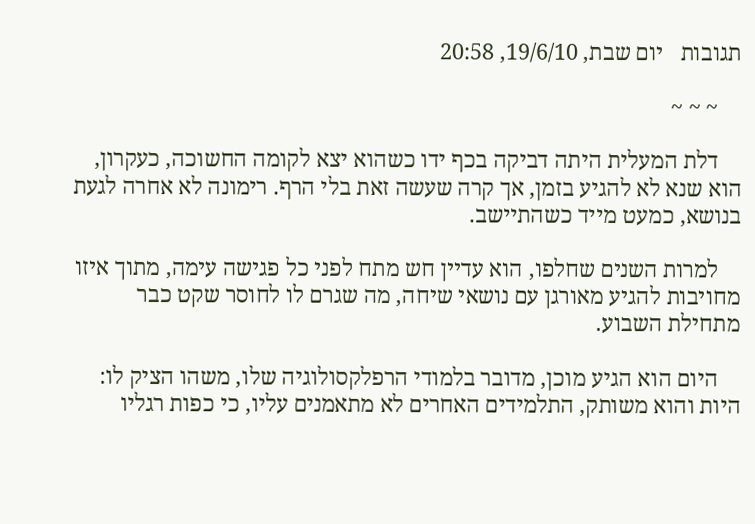תגובות   יום שבת, 19/6/10, 20:58

    ~ ~ ~

    דלת המעלית היתה דביקה בכף ידו כשהוא יצא לקומה החשוכה, כעקרון, הוא שנא לא להגיע בזמן, אך קרה שעשה זאת בלי הרף. רימונה לא אחרה לגעת בנושא, כמעט מייד כשהתיישב.

    למרות השנים שחלפו, הוא עדיין חש מתח לפני כל פגישה עימה, מתוך איזו מחויבות להגיע מאורגן עם נושאי שיחה, מה שגרם לו לחוסר שקט כבר מתחילת השבוע.

    היום הוא הגיע מוכן, מדובר בלמודי הרפלקסולוגיה שלו, משהו הציק לו: היות והוא משותק, התלמידים האחרים לא מתאמנים עליו, כי כפות רגליו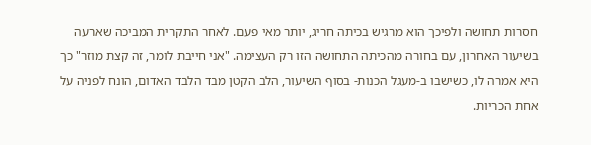חסרות תחושה ולפיכך הוא מרגיש בכיתה חריג, יותר מאי פעם. לאחר התקרית המביכה שארעה בשיעור האחרון, עם בחורה מהכיתה התחושה הזו רק העצימה. "אני חייבת לומר, זה קצת מוזר" כך היא אמרה לו, כשישבו ב-מעגל הכנות- בסוף השיעור, הלב הקטן מבד הלבד האדום, הונח לפניה על אחת הכריות.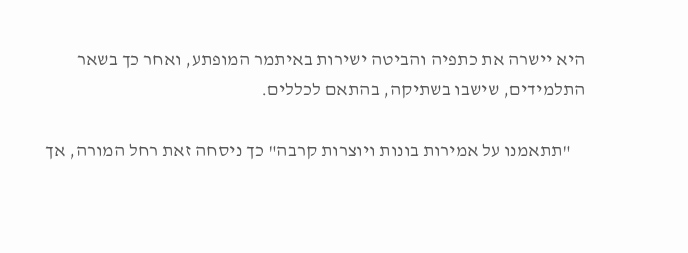היא יישרה את כתפיה והביטה ישירות באיתמר המופתע, ואחר כך בשאר התלמידים, שישבו בשתיקה, בהתאם לכללים.

    "תתאמנו על אמירות בונות ויוצרות קרבה" כך ניסחה זאת רחל המורה, אך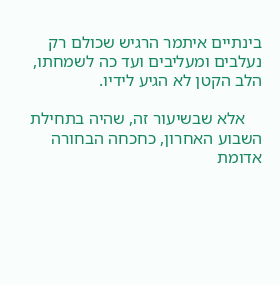בינתיים איתמר הרגיש שכולם רק נעלבים ומעליבים ועד כה לשמחתו, הלב הקטן לא הגיע לידיו.

    אלא שבשיעור זה, שהיה בתחילת השבוע האחרון, כחכחה הבחורה אדומת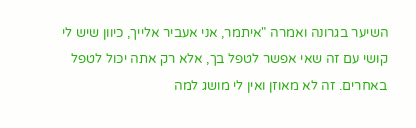השיער בגרונה ואמרה "איתמר, אני אעביר אלייך, כיוון שיש לי קושי עם זה שאי אפשר לטפל בך, אלא רק אתה יכול לטפל באחרים. זה לא מאוזן ואין לי מושג למה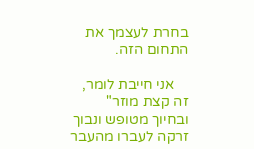בחרת לעצמך את התחום הזה.

    אני חייבת לומר, זה קצת מוזר" ובחיוך מטופש ונבוך זרקה לעברו מהעבר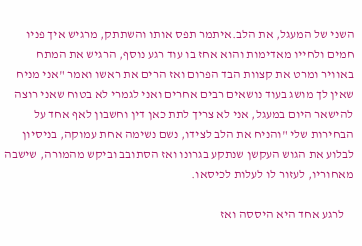השני של המעגל, את הלב.איתמר תפס אותו והשתתק, מרגיש איך פניו חמים ולחייו מאדימות והוא אחז בו עוד רגע נוסף, הרגיש את המתח באוויר ומרט את קצוות הבד הפרום ואז הרים את ראשו ואמר "אני מניח שאין לך מושג בעוד נושאים רבים אחרים ואני לגמרי לא בטוח שאני רוצה להישאר היום במעגל, אני לא צריך לתת כאן דין וחשבון לאף אחד על הבחירות שלי "והניח את הלב לצידו, נשם נשימה אחת עמוקה, בניסיון לבלוע את הגוש העקשן שנתקע בגרונו ואז הסתובב וביקש מהמורה, שישבה מאחוריו, לעזור לו לעלות לכיסאו.

    לרגע אחד היא היססה ואז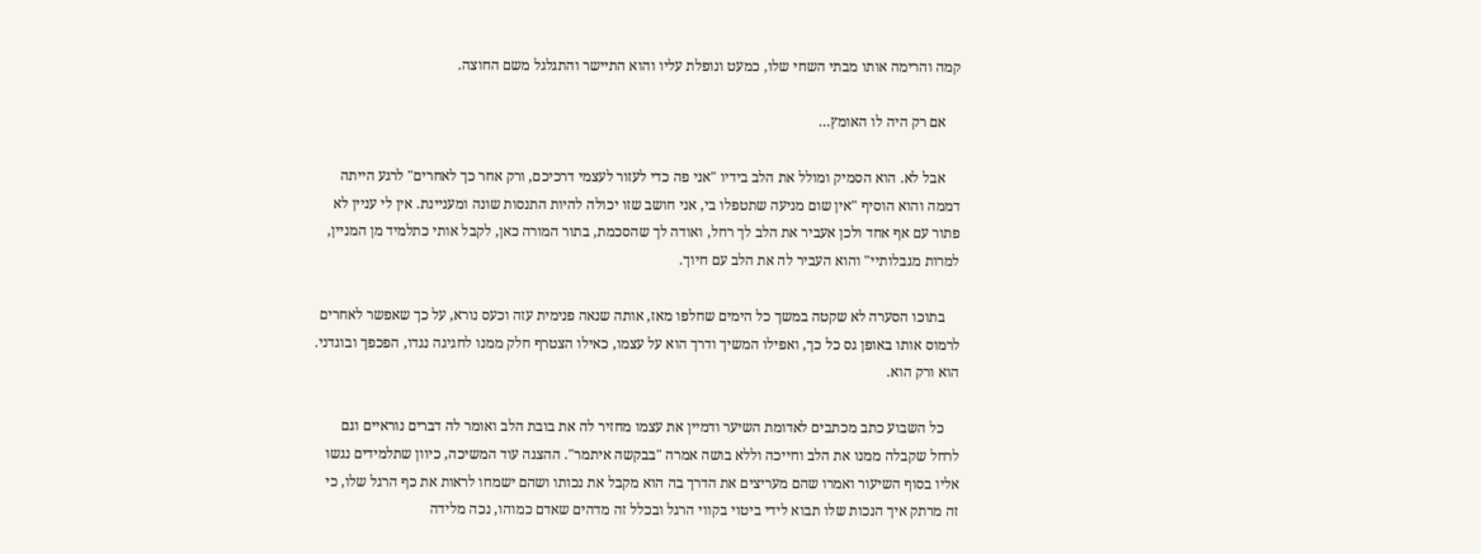קמה והרימה אותו מבתי השחי שלו, כמעט ונופלת עליו והוא התיישר והתגלגל משם החוצה.

    אם רק היה לו האומץ...

    אבל לא. הוא הסמיק ומולל את הלב בידיו "אני פה כדי לעזור לעצמי דרכיכם, ורק אחר כך לאחרים" לרגע הייתה דממה והוא הוסיף "אין שום מניעה שתטפלו בי, אני חושב שזו יכולה להיות התנסות שונה ומעניינת. אין לי עניין לא פתור עם אף אחד ולכן אעביר את הלב לך רחל, ואודה לך שהסכמת, בתור המורה כאן, לקבל אותי כתלמיד מן המניין, למרות מגבלותיי" והוא העביר לה את הלב עם חיוך.

    בתוכו הסערה לא שקטה במשך כל הימים שחלפו מאז, אותה שנאה פנימית עזה וכעס נורא, על כך שאפשר לאחרים לרמוס אותו באופן גס כל כך, ואפילו המשיך ודרך הוא על עצמו, כאילו הצטרף חלק ממנו לחגיגה נגדו, הפכפך ובוגדני. הוא ורק הוא.

    כל השבוע כתב מכתבים לאדומת השיער ודמיין את עצמו מחזיר לה את בובת הלב ואומר לה דברים נוראיים וגם לרחל שקבלה ממנו את הלב וחייכה וללא בושה אמרה "בבקשה איתמר". ההצגה עוד המשיכה, כיוון שתלמידים נגשו אליו בסוף השיעור ואמרו שהם מעריצים את הדרך בה הוא מקבל את נכותו ושהם ישמחו לראות את כף הרגל שלו, כי זה מרתק איך הנכות שלו תבוא לידי ביטוי בקווי הרגל ובכלל זה מדהים שאדם כמוהו, נכה מלידה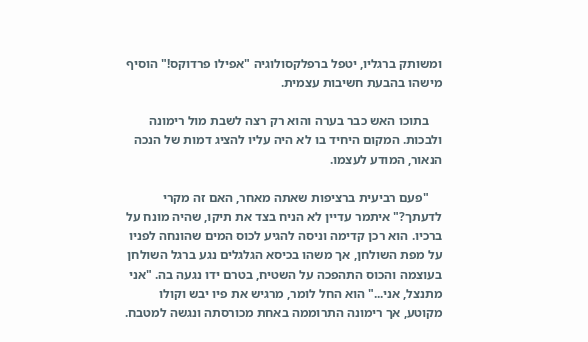ומשותק ברגליו, יטפל ברפלקסולוגיה "אפילו פרדוקס!" הוסיף מישהו בהבעת חשיבות עצמית.

    בתוכו האש כבר בערה והוא רק רצה לשבת מול רימונה ולבכות. המקום היחיד בו לא היה עליו להציג דמות של הנכה הנאור, המודע לעצמו.

    "פעם רביעית ברציפות שאתה מאחר, האם זה מקרי לדעתך?" איתמר עדיין לא הניח בצד את תיקו, שהיה מונח על ברכיו. הוא רכן קדימה וניסה להגיע לכוס המים שהונחה לפניו על מפת השולחן, אך משהו בכיסא הגלגלים נגע ברגל השולחן בעוצמה והכוס התהפכה על השטיח, בטרם ידו נגעה בה. "אני מתנצל, אני..." הוא החל לומר, מרגיש את פיו יבש וקולו מקוטע, אך רימונה התרוממה באחת מכורסתה ונגשה למטבח.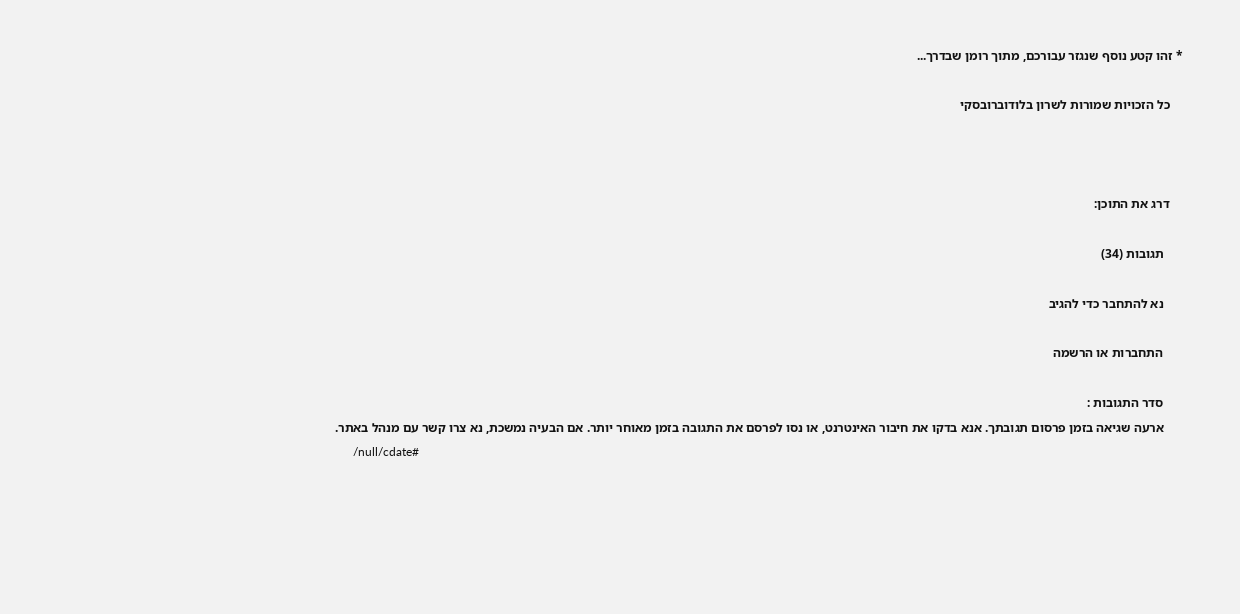* זהו קטע נוסף שנגזר עבורכם, מתוך רומן שבדרך...

    כל הזכויות שמורות לשרון בלודוברובסקי



    דרג את התוכן:

      תגובות (34)

      נא להתחבר כדי להגיב

      התחברות או הרשמה

      סדר התגובות :
      ארעה שגיאה בזמן פרסום תגובתך. אנא בדקו את חיבור האינטרנט, או נסו לפרסם את התגובה בזמן מאוחר יותר. אם הבעיה נמשכת, נא צרו קשר עם מנהל באתר.
      /null/cdate#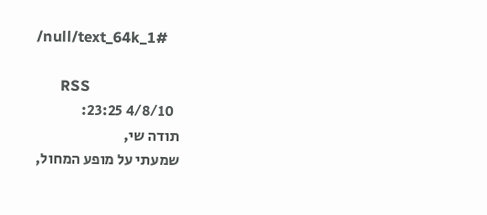/null/text_64k_1#

      RSS
        4/8/10 23:25:
      תודה שי,
      שמעתי על מופע המחול,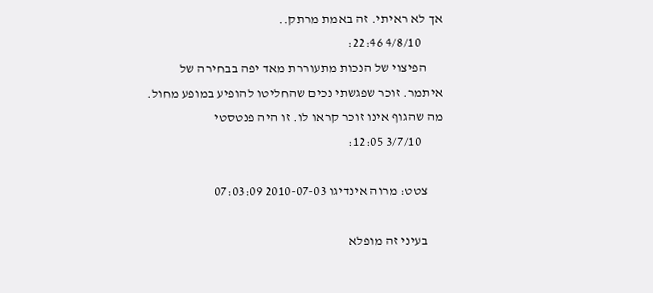אך לא ראיתי. זה באמת מרתק..
        4/8/10 22:46:
      הפיצוי של הנכות מתעוררת מאד יפה בבחירה של איתמר. זוכר שפגשתי נכים שהחליטו להופיע במופע מחול. מה שהגוף אינו זוכר קראו לו. זו היה פנטסטי
        3/7/10 12:05:

      צטט: מרוה אינדיגו 2010-07-03 07:03:09

      בעיני זה מופלא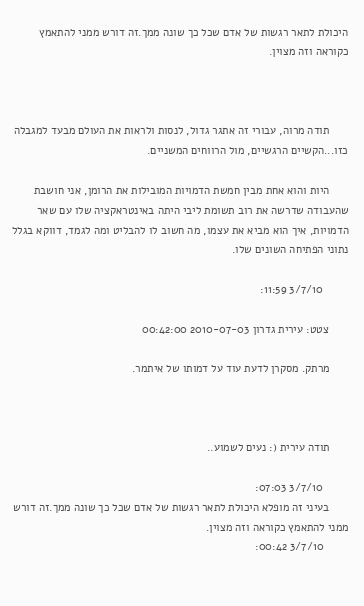היכולת לתאר רגשות של אדם שכל כך שונה ממך.זה דורש ממני להתאמץ כקוראה וזה מצוין.



      תודה מרוה, עבורי זה אתגר גדול, לנסות ולראות את העולם מבעד למגבלה כזו...הקשיים הרגשיים, מול הרווחים המשניים.

      היות והוא אחת מבין חמשת הדמויות המובילות את הרומן, אני חושבת שהעבודה שדרשה את רוב תשומת ליבי היתה באינטראקציה שלו עם שאר הדמויות, איך הוא מביא את עצמו, מה חשוב לו להבליט ומה לגמד, דווקא בגלל נתוני הפתיחה השונים שלו.

        3/7/10 11:59:

      צטט: עירית גדרון 2010-07-03 00:42:00

      מרתק. מסקרן לדעת עוד על דמותו של איתמר.



      תודה עירית (: נעים לשמוע..

        3/7/10 07:03:
      בעיני זה מופלא היכולת לתאר רגשות של אדם שכל כך שונה ממך.זה דורש ממני להתאמץ כקוראה וזה מצוין.
        3/7/10 00:42: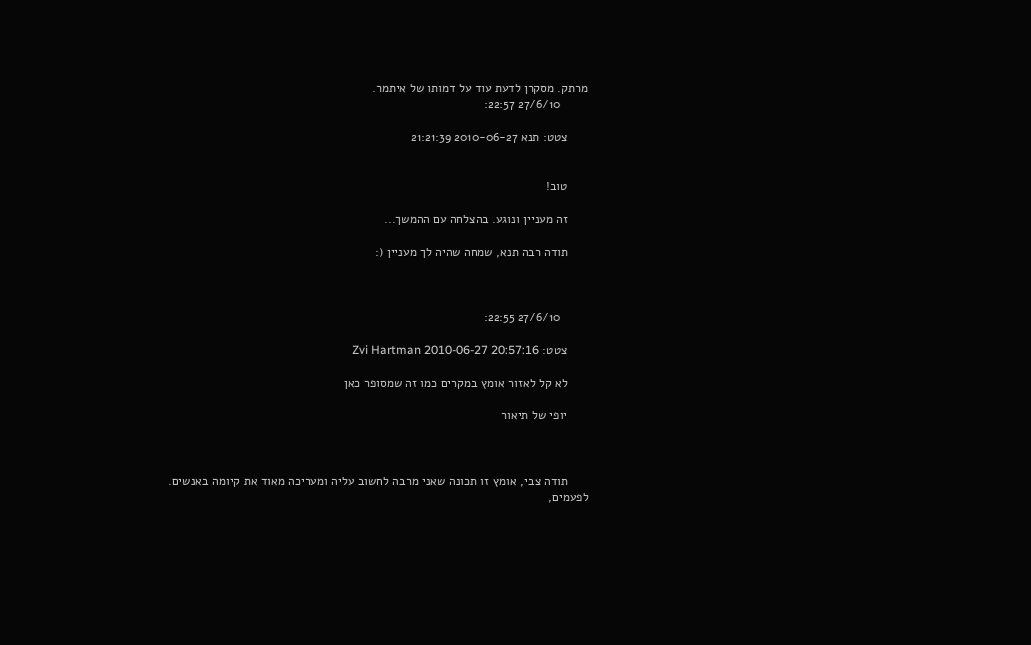מרתק. מסקרן לדעת עוד על דמותו של איתמר.
        27/6/10 22:57:

      צטט: תנא 2010-06-27 21:21:39


      טוב!

      זה מעניין ונוגע. בהצלחה עם ההמשך...

      תודה רבה תנא, שמחה שהיה לך מעניין (:



        27/6/10 22:55:

      צטט: Zvi Hartman 2010-06-27 20:57:16

      לא קל לאזור אומץ במקרים כמו זה שמסופר כאן

      יופי של תיאור



      תודה צבי, אומץ זו תכונה שאני מרבה לחשוב עליה ומעריכה מאוד את קיומה באנשים. לפעמים,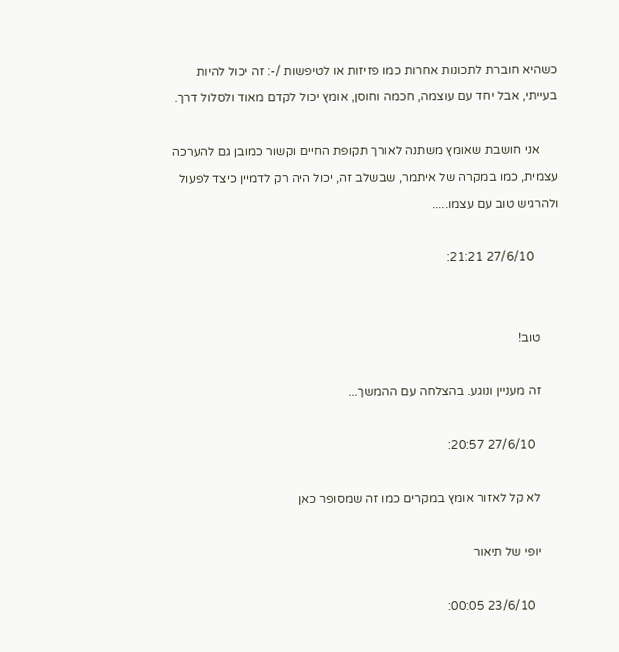כשהיא חוברת לתכונות אחרות כמו פזיזות או לטיפשות /-: זה יכול להיות בעייתי, אבל יחד עם עוצמה, חכמה וחוסן, אומץ יכול לקדם מאוד ולסלול דרך.

      אני חושבת שאומץ משתנה לאורך תקופת החיים וקשור כמובן גם להערכה עצמית, כמו במקרה של איתמר, שבשלב זה, יכול היה רק לדמיין כיצד לפעול ולהרגיש טוב עם עצמו.....

        27/6/10 21:21:


      טוב!

      זה מעניין ונוגע. בהצלחה עם ההמשך...

        27/6/10 20:57:

      לא קל לאזור אומץ במקרים כמו זה שמסופר כאן

      יופי של תיאור

        23/6/10 00:05: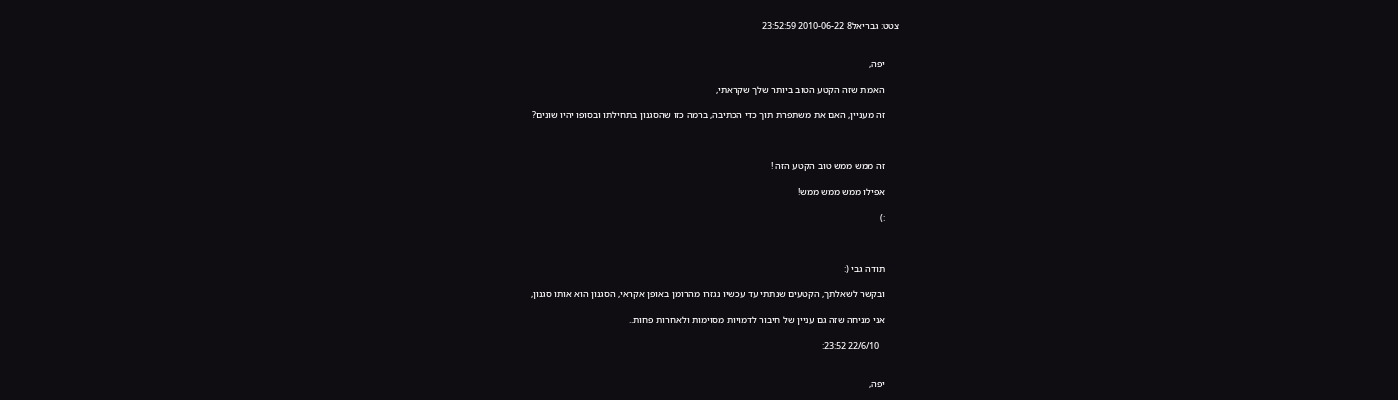צטט: גבריאל8 2010-06-22 23:52:59


      יפה,

      האמת שזה הקטע הטוב ביותר שלך שקראתי,

      זה מעניין, האם את משתפרת תוך כדי הכתיבה, ברמה כזו שהסגנון בתחילתו ובסופו יהיו שונים?



      זה ממש ממש טוב הקטע הזה !

      אפילו ממש ממש ממש!

      :)



      תודה גבי (:

      ובקשר לשאלתך, הקטעים שנתתי עד עכשיו נגזרו מהרומן באופן אקראי, הסגנון הוא אותו סגנון,

      אני מניחה שזה גם עניין של חיבור לדמויות מסוימות ולאחרות פחות..

        22/6/10 23:52:


      יפה,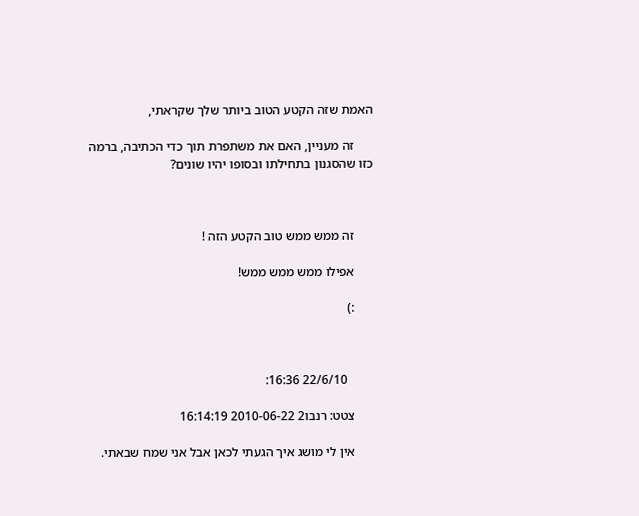האמת שזה הקטע הטוב ביותר שלך שקראתי,

      זה מעניין, האם את משתפרת תוך כדי הכתיבה, ברמה כזו שהסגנון בתחילתו ובסופו יהיו שונים?



      זה ממש ממש טוב הקטע הזה !

      אפילו ממש ממש ממש!

      :)



        22/6/10 16:36:

      צטט: רנבו2 2010-06-22 16:14:19

      אין לי מושג איך הגעתי לכאן אבל אני שמח שבאתי.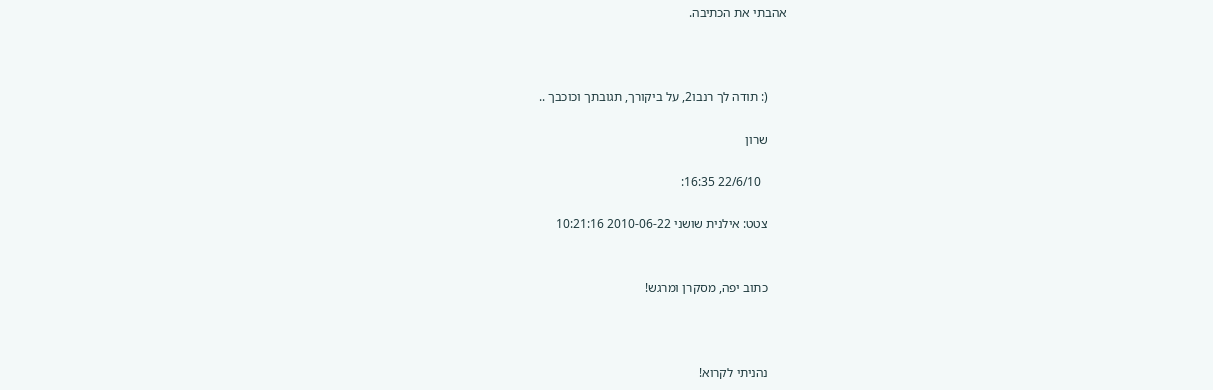אהבתי את הכתיבה.



      (: תודה לך רנבו2, על ביקורך, תגובתך וכוכבך ..

      שרון

        22/6/10 16:35:

      צטט: אילנית שושני 2010-06-22 10:21:16


      כתוב יפה, מסקרן ומרגש!



      נהניתי לקרוא!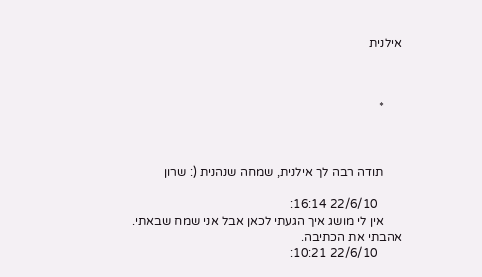אילנית



      *



      תודה רבה לך אילנית, שמחה שנהנית (: שרון

        22/6/10 16:14:
      אין לי מושג איך הגעתי לכאן אבל אני שמח שבאתי. אהבתי את הכתיבה.
        22/6/10 10:21: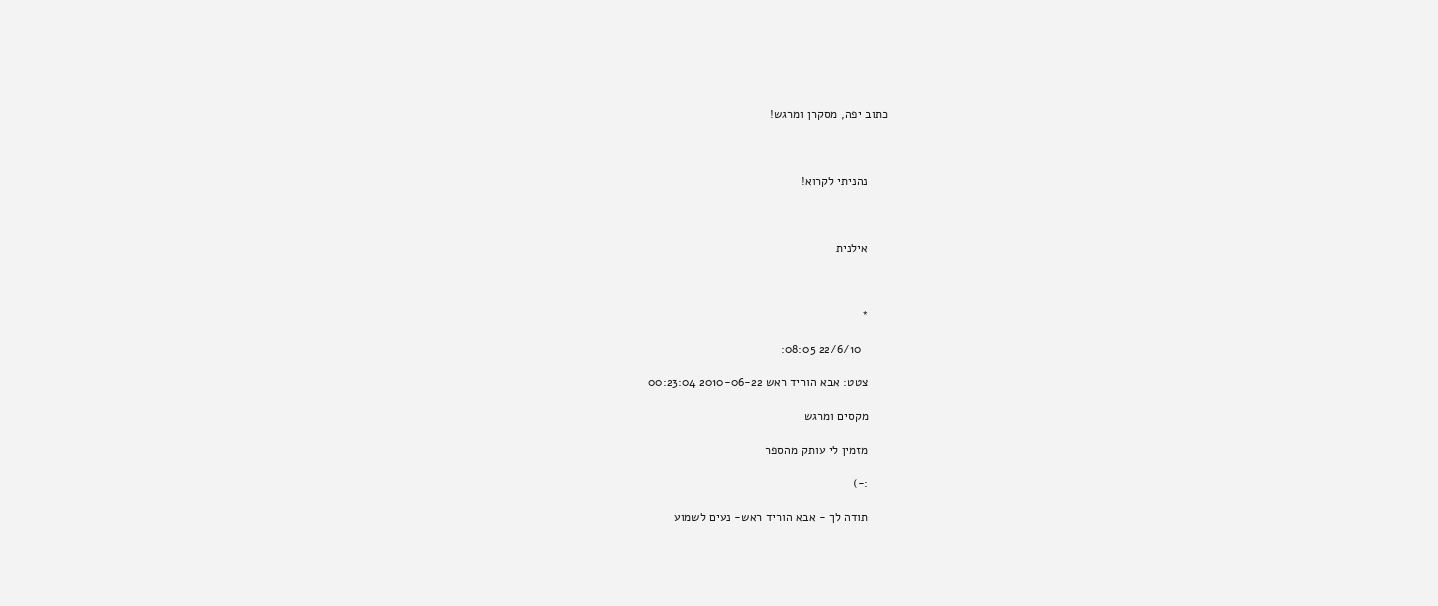כתוב יפה, מסקרן ומרגש!



      נהניתי לקרוא!



      אילנית



      *

        22/6/10 08:05:

      צטט: אבא הוריד ראש 2010-06-22 00:23:04

      מקסים ומרגש

      מזמין לי עותק מהספר

      :-)

      תודה לך - אבא הוריד ראש- נעים לשמוע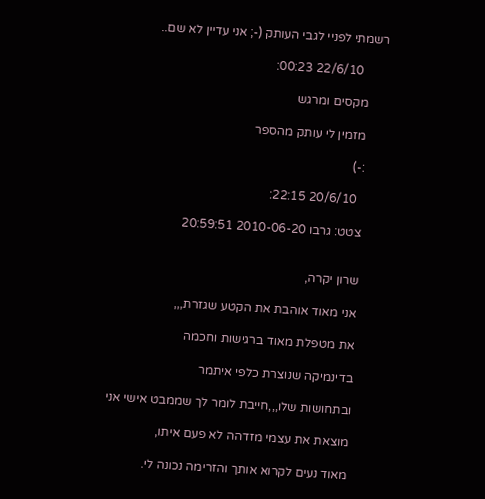רשמתי לפניי לגבי העותק (-; אני עדיין לא שם..

        22/6/10 00:23:

      מקסים ומרגש

      מזמין לי עותק מהספר

      :-)

        20/6/10 22:15:

      צטט: גרבו 2010-06-20 20:59:51


      שרון יקרה,

      אני מאוד אוהבת את הקטע שגזרת,,,

      את מטפלת מאוד ברגישות וחכמה

      בדינמיקה שנוצרת כלפי איתמר

      ובתחושות שלו,,,חייבת לומר לך שממבט אישי אני

      מוצאת את עצמי מזדהה לא פעם איתו,

      מאוד נעים לקרוא אותך והזרימה נכונה לי.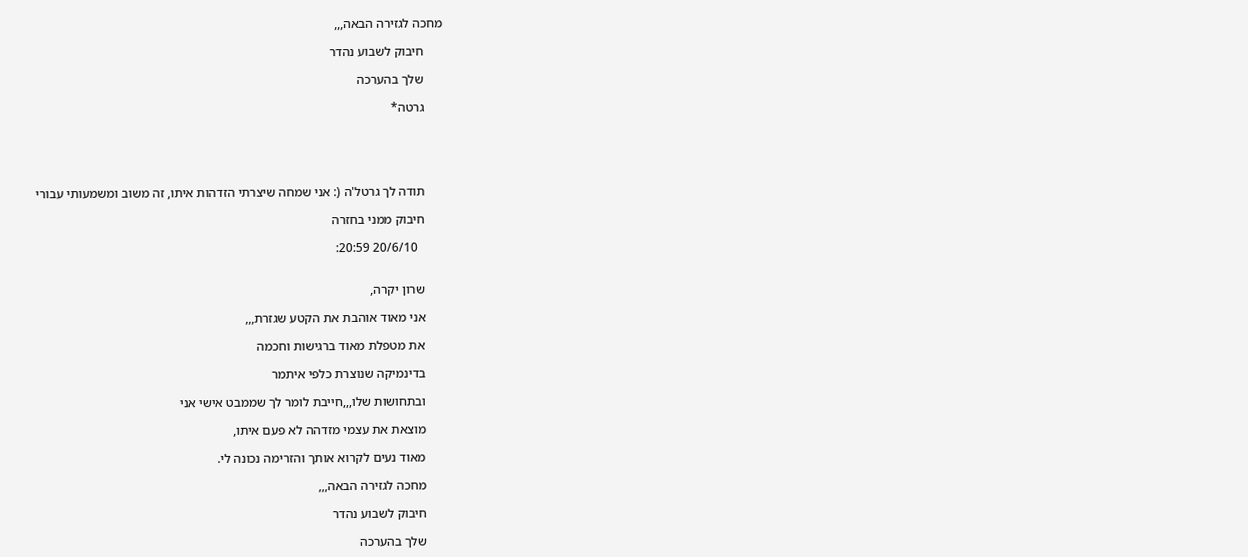מחכה לגזירה הבאה,,,

      חיבוק לשבוע נהדר

      שלך בהערכה

      גרטה*





      תודה לך גרטל'ה (: אני שמחה שיצרתי הזדהות איתו, זה משוב ומשמעותי עבורי

      חיבוק ממני בחזרה

        20/6/10 20:59:


      שרון יקרה,

      אני מאוד אוהבת את הקטע שגזרת,,,

      את מטפלת מאוד ברגישות וחכמה

      בדינמיקה שנוצרת כלפי איתמר

      ובתחושות שלו,,,חייבת לומר לך שממבט אישי אני

      מוצאת את עצמי מזדהה לא פעם איתו,

      מאוד נעים לקרוא אותך והזרימה נכונה לי.

      מחכה לגזירה הבאה,,,

      חיבוק לשבוע נהדר

      שלך בהערכה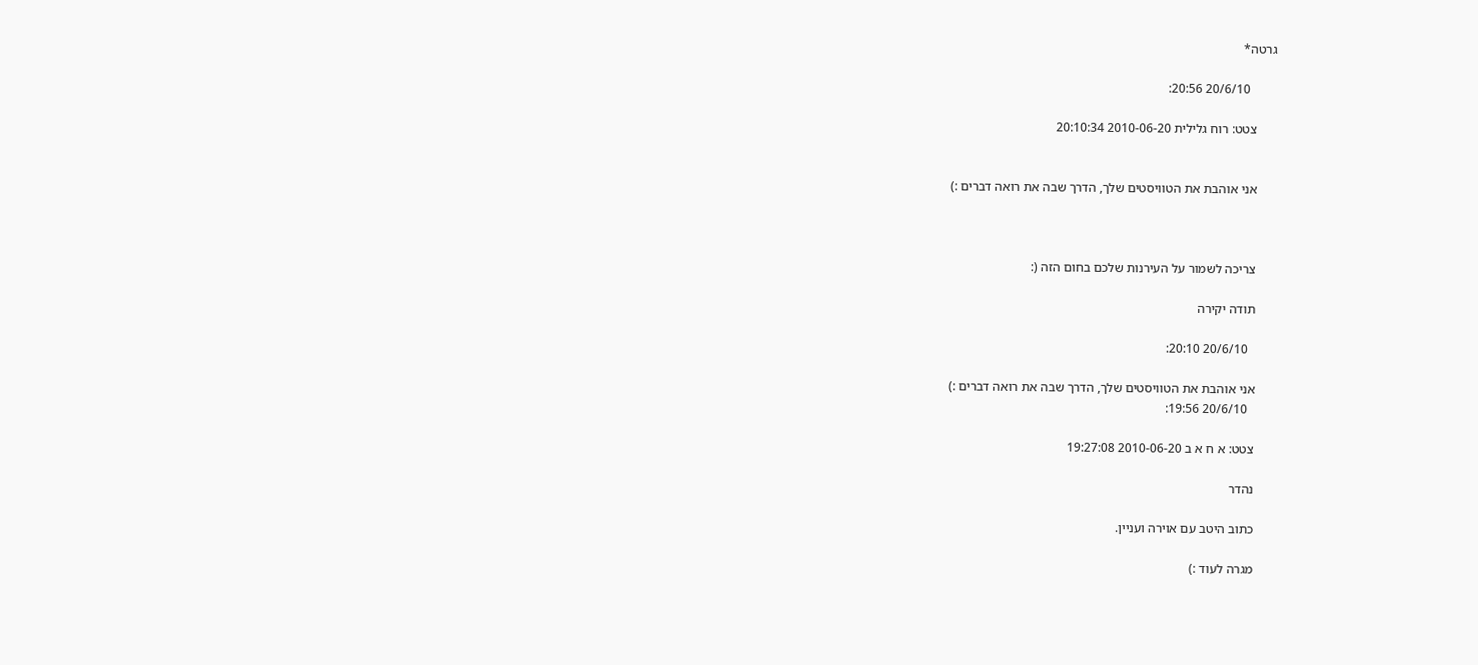גרטה*

        20/6/10 20:56:

      צטט: רוח גלילית 2010-06-20 20:10:34


      אני אוהבת את הטוויסטים שלך, הדרך שבה את רואה דברים :)



      צריכה לשמור על העירנות שלכם בחום הזה (:

      תודה יקירה

        20/6/10 20:10:

      אני אוהבת את הטוויסטים שלך, הדרך שבה את רואה דברים :)
        20/6/10 19:56:

      צטט: א ח א ב 2010-06-20 19:27:08

      נהדר

      כתוב היטב עם אוירה ועניין.

      מגרה לעוד :)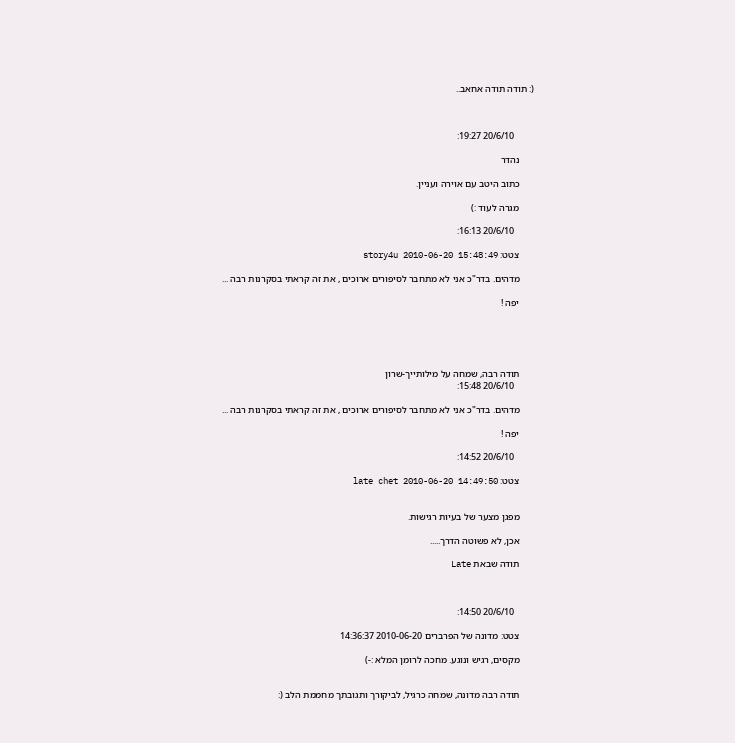(: תודה תודה אחאב..



        20/6/10 19:27:

      נהדר

      כתוב היטב עם אוירה ועניין.

      מגרה לעוד :)

        20/6/10 16:13:

      צטט: story4u 2010-06-20 15:48:49

      מדהים. בדר"כ אני לא מתחבר לסיפורים ארוכים , את זה קראתי בסקרנות רבה ...

      יפה !





      תודה רבה, שמחה על מילותייך-שרון
        20/6/10 15:48:

      מדהים. בדר"כ אני לא מתחבר לסיפורים ארוכים , את זה קראתי בסקרנות רבה ...

      יפה !

        20/6/10 14:52:

      צטט: late chet 2010-06-20 14:49:50


      מפגן מצער של בעיות רגישות.

      אכן, לא פשוטה הדרך.....

      תודה שבאת Late



        20/6/10 14:50:

      צטט: מדונה של הפרברים 2010-06-20 14:36:37

      מקסים, רגיש ונוגע. מחכה לרומן המלא :-)


      תודה רבה מדונה, שמחה כרגיל, לביקורך ותגובתך מחממת הלב (: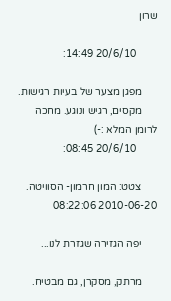שרון

        20/6/10 14:49:

      מפגן מצער של בעיות רגישות.
      מקסים, רגיש ונוגע. מחכה לרומן המלא :-)
        20/6/10 08:45:

      צטט: המון חרמון- הסוויטה. 2010-06-20 08:22:06

      יפה הגזירה שגזרת לנו...

      מרתק, מסקרן, גם מבטיח.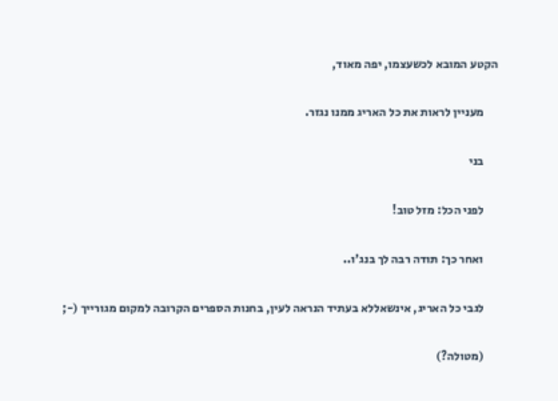הקטע המובא לכשעצמו, יפה מאוד,

      מעניין לראות את כל האריג ממנו נגזר.

      בני

      לפני הכל: מזל טוב!

      ואחר כך: תודה רבה לך בנג'ו..

      לגבי כל האריג, אינשאללא בעתיד הנראה לעין, בחנות הספרים הקרובה למקום מגורייך (-;

      (מטולה?)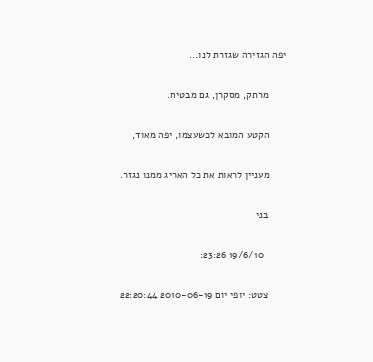יפה הגזירה שגזרת לנו...

      מרתק, מסקרן, גם מבטיח.

      הקטע המובא לכשעצמו, יפה מאוד,

      מעניין לראות את כל האריג ממנו נגזר.

      בני

        19/6/10 23:26:

      צטט: יופי יום 2010-06-19 22:20:44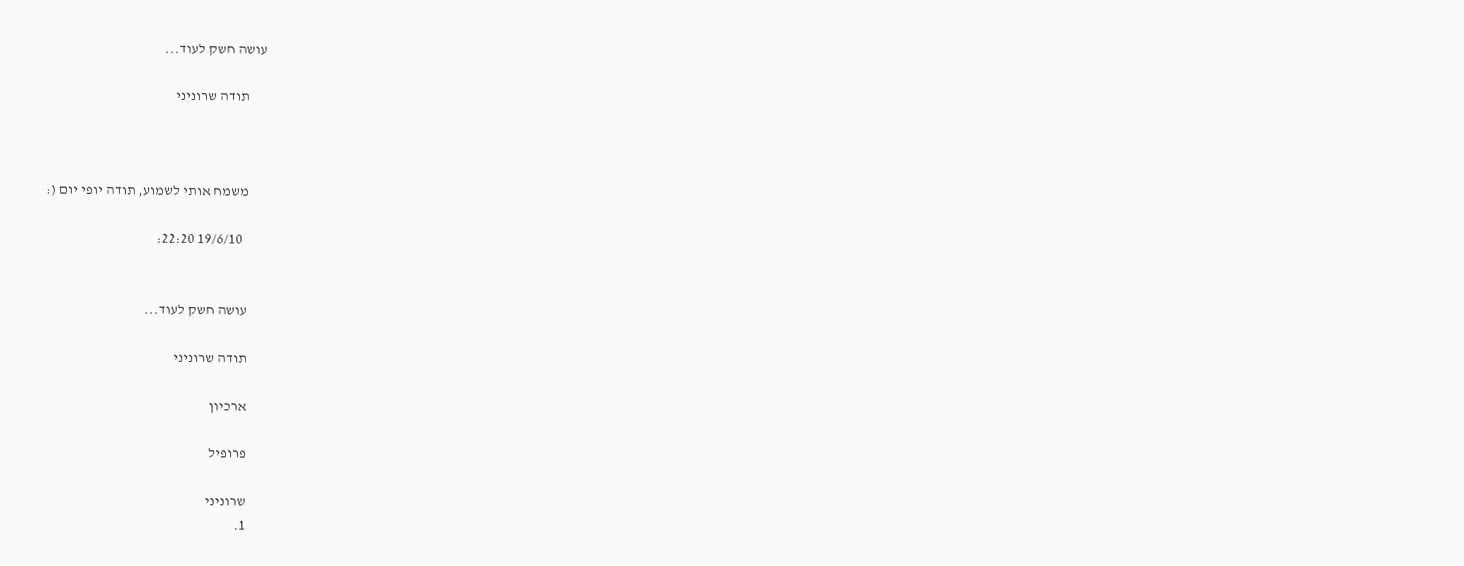עושה חשק לעוד...

      תודה שרוניני



      משמח אותי לשמוע, תודה יופי יום (:

        19/6/10 22:20:


      עושה חשק לעוד...

      תודה שרוניני

      ארכיון

      פרופיל

      שרוניני
      1.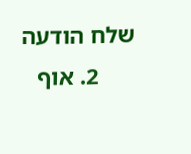שלח הודעה
      2. אוף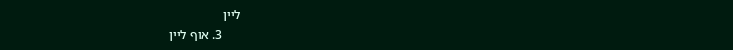ליין
      3. אוף ליין